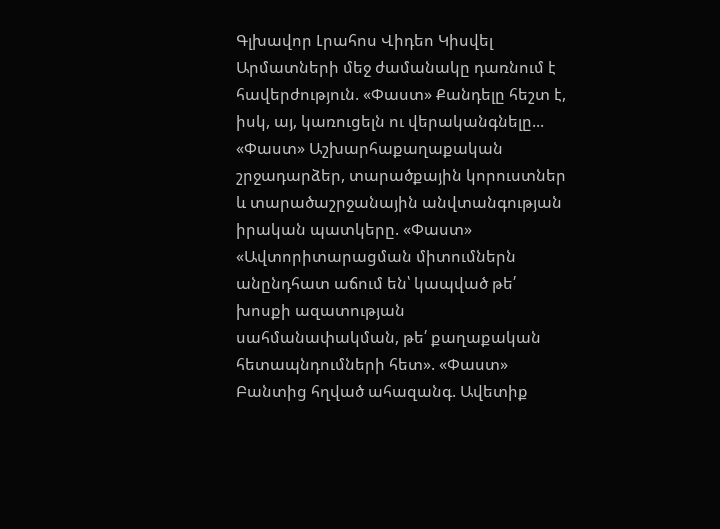Գլխավոր Լրահոս Վիդեո Կիսվել
Արմատների մեջ ժամանակը դառնում է հավերժություն. «Փաստ» Քանդելը հեշտ է, իսկ, այ, կառուցելն ու վերականգնելը... «Փաստ» Աշխարհաքաղաքական շրջադարձեր, տարածքային կորուստներ և տարածաշրջանային անվտանգության իրական պատկերը. «Փաստ» «Ավտորիտարացման միտումներն անընդհատ աճում են՝ կապված թե՛ խոսքի ազատության սահմանափակման, թե՛ քաղաքական հետապնդումների հետ». «Փաստ» Բանտից հղված ահազանգ. Ավետիք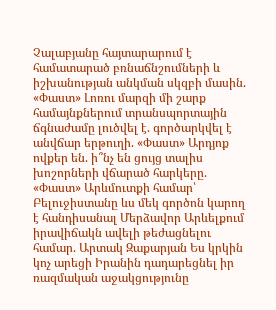Չալաբյանը հայտարարում է համատարած բռնաճնշումների և իշխանության անկման սկզբի մասին. «Փաստ» Լոռու մարզի մի շարք համայնքներում տրանսպորտային ճգնաժամը լուծվել է. գործարկվել է անվճար երթուղի. «Փաստ» Արդյոք ովքեր են. ի՞նչ են ցույց տալիս խոշորների վճարած հարկերը. «Փաստ» Արևմուտքի համար՝ Բելուջիստանը ևս մեկ գործոն կարող է հանդիսանալ Մերձավոր Արևելքում իրավիճակն ավելի թեժացնելու համար. Արտակ Զաքարյան Ես կրկին կոչ արեցի Իրանին դադարեցնել իր ռազմական աջակցությունը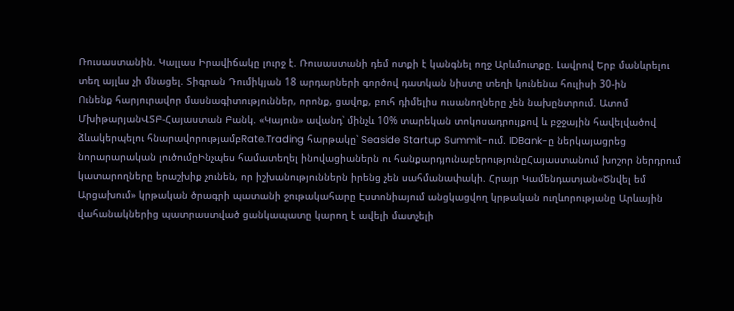Ռուսաստանին. Կալլաս Իրավիճակը լուրջ է. Ռուսաստանի դեմ ոտքի է կանգնել ողջ Արևմուտքը. Լավրով Երբ մանևրելու տեղ այլևս չի մնացել. Տիգրան Դումիկյան 18 արդարների գործով դատկան նիստը տեղի կունենա հուլիսի 30-ին
Ունենք հարյուրավոր մասնագիտություններ, որոնք, ցավոք, բուհ դիմելիս ուսանողները չեն նախընտրում. Ատոմ ՄխիթարյանՎՏԲ-Հայաստան Բանկ. «Կայուն» ավանդ՝ մինչև 10% տարեկան տոկոսադրույքով և բջջային հավելվածով ձևակերպելու հնարավորությամբRate.Trading հարթակը՝ Seaside Startup Summit-ում. IDBank-ը ներկայացրեց նորարարական լուծումըԻնչպես համատեղել ինովացիաներն ու հանքարդյունաբերությունըՀայաստանում խոշոր ներդրում կատարողները երաշխիք չունեն, որ իշխանություններն իրենց չեն սահմանափակի. Հրայր Կամենդատյան«Ծնվել եմ Արցախում» կրթական ծրագրի պատանի ջութակահարը Էստոնիայում անցկացվող կրթական ուղևորությանը Արևային վահանակներից պատրաստված ցանկապատը կարող է ավելի մատչելի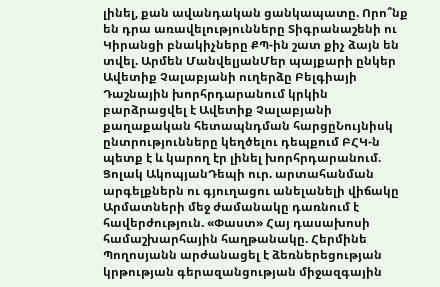լինել, քան ավանդական ցանկապատը. Որո՞նք են դրա առավելությունները Տիգրանաշենի ու Կիրանցի բնակիչները ՔՊ-ին շատ քիչ ձայն են տվել. Արմեն ՄանվելյանՄեր պայքարի ընկեր Ավետիք Չալաբյանի ուղերձը Բելգիայի Դաշնային խորհրդարանում կրկին բարձրացվել է Ավետիք Չալաբյանի քաղաքական հետապնդման հարցըՆույնիսկ ընտրությունները կեղծելու դեպքում ԲՀԿ-ն պետք է և կարող էր լինել խորհրդարանում. Ցոլակ ԱկոպյանԴեպի ուր. արտահանման արգելքներն ու գյուղացու անելանելի վիճակը Արմատների մեջ ժամանակը դառնում է հավերժություն. «Փաստ» Հայ դասախոսի համաշխարհային հաղթանակը. Հերմինե Պողոսյանն արժանացել է ձեռներեցության կրթության գերազանցության միջազգային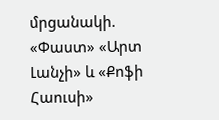մրցանակի. «Փաստ» «Արտ Լանչի» և «Քոֆի Հաուսի»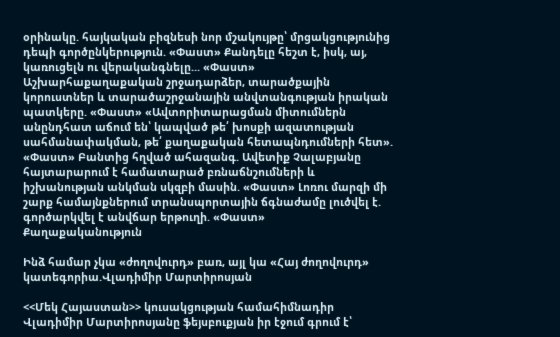օրինակը. հայկական բիզնեսի նոր մշակույթը՝ մրցակցությունից դեպի գործընկերություն. «Փաստ» Քանդելը հեշտ է, իսկ, այ, կառուցելն ու վերականգնելը... «Փաստ» Աշխարհաքաղաքական շրջադարձեր, տարածքային կորուստներ և տարածաշրջանային անվտանգության իրական պատկերը. «Փաստ» «Ավտորիտարացման միտումներն անընդհատ աճում են՝ կապված թե՛ խոսքի ազատության սահմանափակման, թե՛ քաղաքական հետապնդումների հետ». «Փաստ» Բանտից հղված ահազանգ. Ավետիք Չալաբյանը հայտարարում է համատարած բռնաճնշումների և իշխանության անկման սկզբի մասին. «Փաստ» Լոռու մարզի մի շարք համայնքներում տրանսպորտային ճգնաժամը լուծվել է. գործարկվել է անվճար երթուղի. «Փաստ»
Քաղաքականություն

Ինձ համար չկա «ժողովուրդ» բառ, այլ կա «Հայ ժողովուրդ» կատեգորիա.Վլադիմիր Մարտիրոսյան

<<Մեկ Հայաստան>> կուսակցության համահիմնադիր Վլադիմիր Մարտիրոսյանը ֆեյսբուքյան իր էջում գրում է՝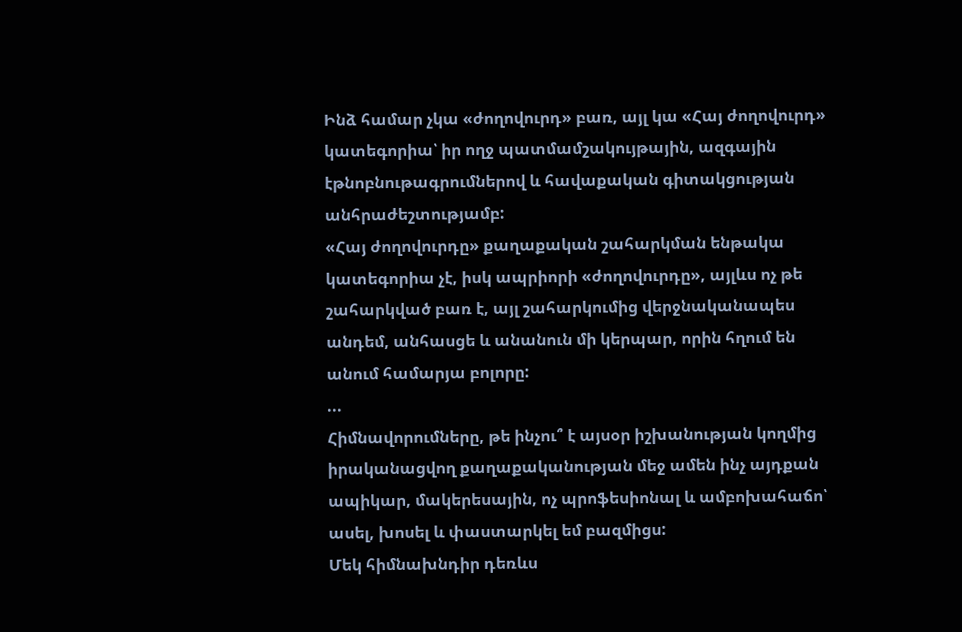Ինձ համար չկա «ժողովուրդ» բառ, այլ կա «Հայ ժողովուրդ» կատեգորիա՝ իր ողջ պատմամշակույթային, ազգային էթնոբնութագրումներով և հավաքական գիտակցության անհրաժեշտությամբ:
«Հայ ժողովուրդը» քաղաքական շահարկման ենթակա կատեգորիա չէ, իսկ ապրիորի «ժողովուրդը», այլևս ոչ թե շահարկված բառ է, այլ շահարկումից վերջնականապես անդեմ, անհասցե և անանուն մի կերպար, որին հղում են անում համարյա բոլորը:
...
Հիմնավորումները, թե ինչու՞ է այսօր իշխանության կողմից իրականացվող քաղաքականության մեջ ամեն ինչ այդքան ապիկար, մակերեսային, ոչ պրոֆեսիոնալ և ամբոխահաճո՝ ասել, խոսել և փաստարկել եմ բազմիցս:
Մեկ հիմնախնդիր դեռևս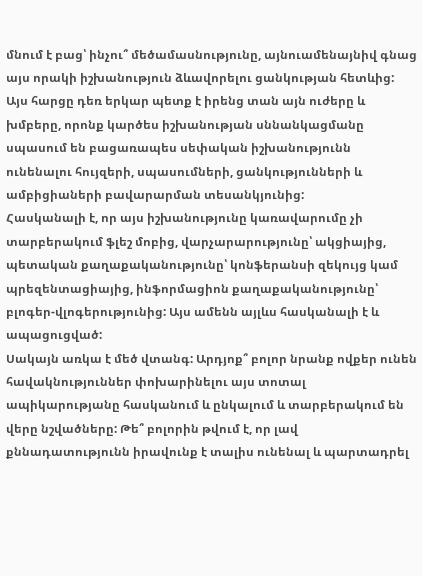մնում է բաց՝ ինչու՞ մեծամասնությունը, այնուամենայնիվ գնաց այս որակի իշխանություն ձևավորելու ցանկության հետևից: Այս հարցը դեռ երկար պետք է իրենց տան այն ուժերը և խմբերը, որոնք կարծես իշխանության սննանկացմանը սպասում են բացառապես սեփական իշխանությունն ունենալու հույզերի, սպասումների, ցանկությունների և ամբիցիաների բավարարման տեսանկյունից:
Հասկանալի է, որ այս իշխանությունը կառավարումը չի տարբերակում ֆլեշ մոբից, վարչարարությունը՝ ակցիայից, պետական քաղաքականությունը՝ կոնֆերանսի զեկույց կամ պրեզենտացիայից, ինֆորմացիոն քաղաքականությունը՝ բլոգեր-վլոգերությունից: Այս ամենն այլևս հասկանալի է և ապացուցված:
Սակայն առկա է մեծ վտանգ: Արդյոք՞ բոլոր նրանք ովքեր ունեն հավակնություններ փոխարինելու այս տոտալ ապիկարությանը հասկանում և ընկալում և տարբերակում են վերը նշվածները: Թե՞ բոլորին թվում է, որ լավ քննադատությունն իրավունք է տալիս ունենալ և պարտադրել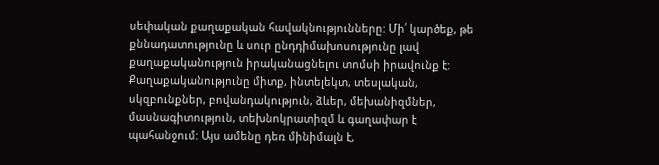սեփական քաղաքական հավակնությունները: Մի՛ կարծեք, թե քննադատությունը և սուր ընդդիմախոսությունը լավ քաղաքականություն իրականացնելու տոմսի իրավունք է:
Քաղաքականությունը միտք, ինտելեկտ, տեսլական, սկզբունքներ, բովանդակություն, ձևեր, մեխանիզմներ, մասնագիտություն, տեխնոկրատիզմ և գաղափար է պահանջում: Այս ամենը դեռ մինիմալն է,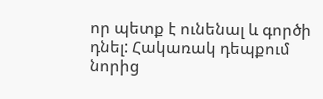որ պետք է ունենալ և գործի դնել: Հակառակ դեպքում նորից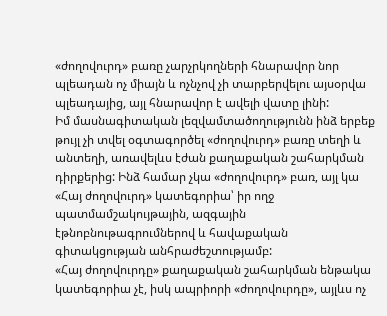«ժողովուրդ» բառը չարչրկողների հնարավոր նոր պլեադան ոչ միայն և ոչնչով չի տարբերվելու այսօրվա պլեադայից, այլ հնարավոր է ավելի վատը լինի:
Իմ մասնագիտական լեզվամտածողությունն ինձ երբեք թույլ չի տվել օգտագործել «ժողովուրդ» բառը տեղի և անտեղի, առավելևս էժան քաղաքական շահարկման դիրքերից: Ինձ համար չկա «ժողովուրդ» բառ, այլ կա «Հայ ժողովուրդ» կատեգորիա՝ իր ողջ պատմամշակույթային, ազգային էթնոբնութագրումներով և հավաքական գիտակցության անհրաժեշտությամբ:
«Հայ ժողովուրդը» քաղաքական շահարկման ենթակա կատեգորիա չէ, իսկ ապրիորի «ժողովուրդը», այլևս ոչ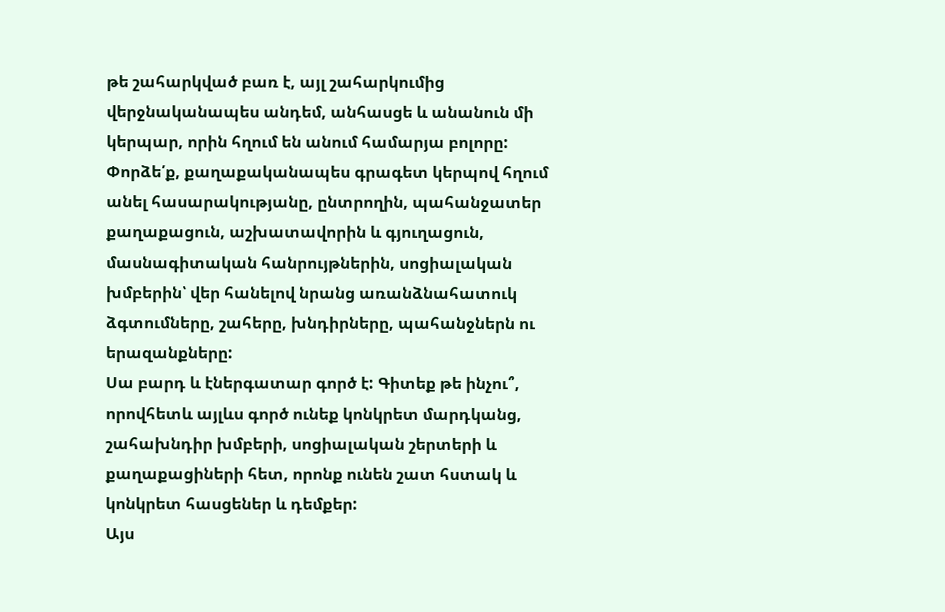թե շահարկված բառ է, այլ շահարկումից վերջնականապես անդեմ, անհասցե և անանուն մի կերպար, որին հղում են անում համարյա բոլորը:
Փորձե՛ք, քաղաքականապես գրագետ կերպով հղում անել հասարակությանը, ընտրողին, պահանջատեր քաղաքացուն, աշխատավորին և գյուղացուն, մասնագիտական հանրույթներին, սոցիալական խմբերին՝ վեր հանելով նրանց առանձնահատուկ ձգտումները, շահերը, խնդիրները, պահանջներն ու երազանքները:
Սա բարդ և էներգատար գործ է: Գիտեք թե ինչու՞, որովհետև այլևս գործ ունեք կոնկրետ մարդկանց, շահախնդիր խմբերի, սոցիալական շերտերի և քաղաքացիների հետ, որոնք ունեն շատ հստակ և կոնկրետ հասցեներ և դեմքեր:
Այս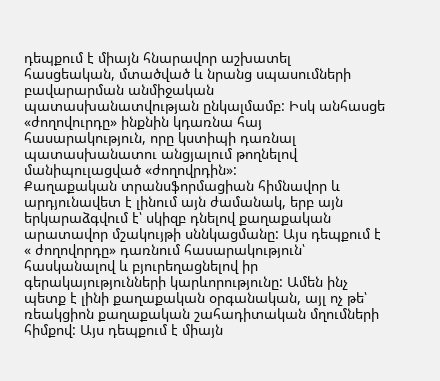դեպքում է միայն հնարավոր աշխատել հասցեական, մտածված և նրանց սպասումների բավարարման անմիջական պատասխանատվության ընկալմամբ: Իսկ անհասցե «ժողովուրդը» ինքնին կդառնա հայ հասարակություն, որը կստիպի դառնալ պատասխանատու անցյալում թողնելով մանիպուլացված «ժողովրդին»:
Քաղաքական տրանսֆորմացիան հիմնավոր և արդյունավետ է լինում այն ժամանակ, երբ այն երկարաձգվում է՝ սկիզբ դնելով քաղաքական արատավոր մշակույթի սննկացմանը: Այս դեպքում է « ժողովորդը» դառնում հասարակություն՝ հասկանալով և բյուրեղացնելով իր գերակայությունների կարևորությունը: Ամեն ինչ պետք է լինի քաղաքական օրգանական, այլ ոչ թե՝ ռեակցիոն քաղաքական շահադիտական մղումների հիմքով: Այս դեպքում է միայն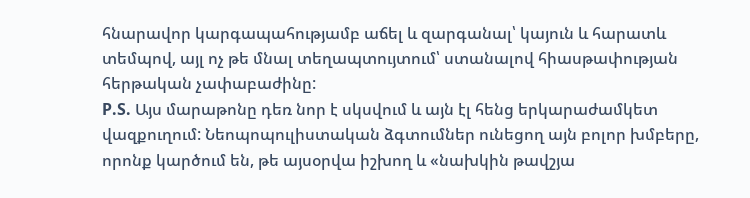հնարավոր կարգապահությամբ աճել և զարգանալ՝ կայուն և հարատև տեմպով, այլ ոչ թե մնալ տեղապտույտում՝ ստանալով հիասթափության հերթական չափաբաժինը:
P.S. Այս մարաթոնը դեռ նոր է սկսվում և այն էլ հենց երկարաժամկետ վազքուղում: Նեոպոպուլիստական ձգտումներ ունեցող այն բոլոր խմբերը, որոնք կարծում են, թե այսօրվա իշխող և «նախկին թավշյա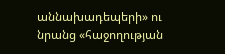աննախադեպերի» ու նրանց «հաջողության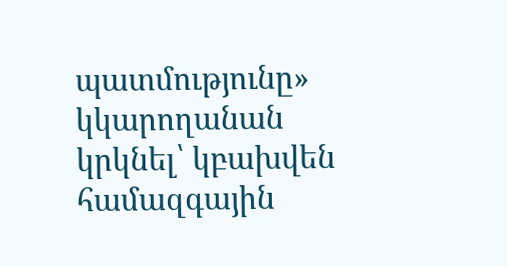պատմությունը» կկարողանան կրկնել՝ կբախվեն համազգային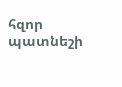հզոր պատնեշի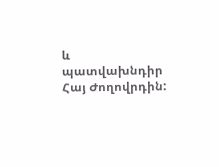և պատվախնդիր Հայ Ժողովրդին: